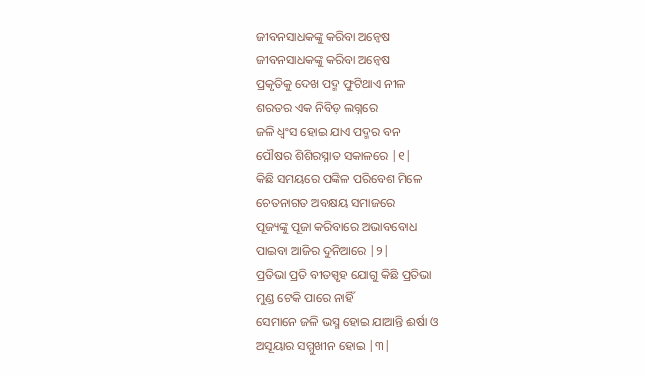ଜୀବନସାଧକଙ୍କୁ କରିବା ଅନ୍ଵେଷ
ଜୀବନସାଧକଙ୍କୁ କରିବା ଅନ୍ଵେଷ
ପ୍ରକୃତିକୁ ଦେଖ ପଦ୍ମ ଫୁଟିଥାଏ ନୀଳ
ଶରତର ଏକ ନିବିଡ଼ ଲଗ୍ନରେ
ଜଳି ଧ୍ୱଂସ ହୋଇ ଯାଏ ପଦ୍ମର ବନ
ପୌଷର ଶିଶିରସ୍ନାତ ସକାଳରେ |୧|
କିଛି ସମୟରେ ପଙ୍କିଳ ପରିବେଶ ମିଳେ
ଚେତନାଗତ ଅବକ୍ଷୟ ସମାଜରେ
ପୂଜ୍ୟଙ୍କୁ ପୂଜା କରିବାରେ ଅଭାବବୋଧ
ପାଇବା ଆଜିର ଦୁନିଆରେ |୨|
ପ୍ରତିଭା ପ୍ରତି ବୀତସ୍ପୃହ ଯୋଗୁ କିଛି ପ୍ରତିଭା
ମୁଣ୍ଡ ଟେକି ପାରେ ନାହିଁ
ସେମାନେ ଜଳି ଭସ୍ମ ହୋଇ ଯାଆନ୍ତି ଈର୍ଷା ଓ
ଅସୂୟାର ସମ୍ମୁଖୀନ ହୋଇ |୩|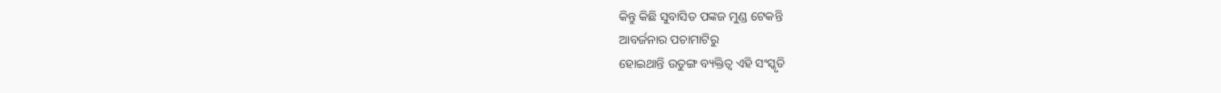କିନ୍ତୁ କିଛି ସୁବାସିତ ପଙ୍କଜ ମୁଣ୍ଡ ଟେକନ୍ତି
ଆବର୍ଜନାର ପଚାମାଟିରୁ
ହୋଇଥାନ୍ତି ଉତୁଙ୍ଗ ବ୍ୟକ୍ତିତ୍ୱ ଏହି ସଂସ୍କୃତି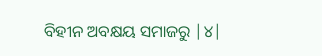ବିହୀନ ଅବକ୍ଷୟ ସମାଜରୁ |୪|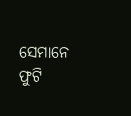ସେମାନେ ଫୁଟି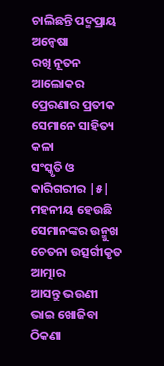ଚାଲିଛନ୍ତି ପଦ୍ମପ୍ରାୟ ଅନ୍ଵେଷା
ରଖି ନୂତନ ଆଲୋକର
ପ୍ରେରଣାର ପ୍ରତୀକ ସେମାନେ ସାହିତ୍ୟ କଳା
ସଂସ୍କୃତି ଓ କାରିଗରୀର |୫|
ମହନୀୟ ହେଉଛି ସେମାନଙ୍କର ଉନ୍ମୁଖ
ଚେତନା ଉତ୍ସର୍ଗୀକୃତ ଆତ୍ମାର
ଆସନ୍ତୁ ଭଉଣୀ ଭାଇ ଖୋଜିବା ଠିକଣା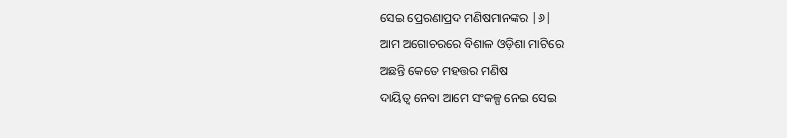ସେଇ ପ୍ରେରଣାପ୍ରଦ ମଣିଷମାନଙ୍କର |୬|
ଆମ ଅଗୋଚରରେ ବିଶାଳ ଓଡ଼ିଶା ମାଟିରେ
ଅଛନ୍ତି କେତେ ମହତ୍ତର ମଣିଷ
ଦାୟିତ୍ଵ ନେବା ଆମେ ସଂକଳ୍ପ ନେଇ ସେଇ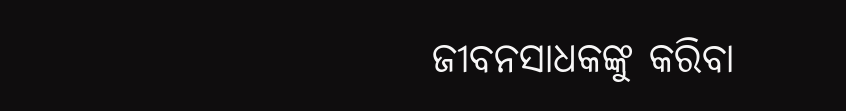ଜୀବନସାଧକଙ୍କୁ କରିବା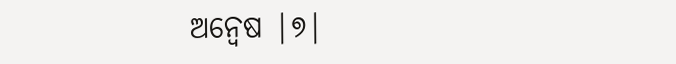ଅନ୍ଵେଷ |୭|